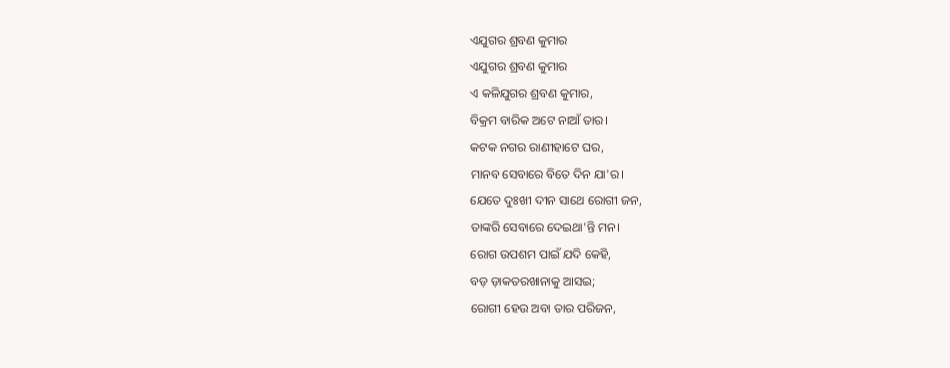ଏଯୁଗର ଶ୍ରବଣ କୁମାର
ଏଯୁଗର ଶ୍ରବଣ କୁମାର
ଏ କଳିଯୁଗର ଶ୍ରବଣ କୁମାର,
ବିକ୍ରମ ବାରିକ ଅଟେ ନାଆଁ ତାର।
କଟକ ନଗର ରାଣୀହାଟେ ଘର,
ମାନବ ସେବାରେ ବିତେ ଦିନ ଯା'ର।
ଯେତେ ଦୁଃଖୀ ଦୀନ ସାଥେ ରୋଗୀ ଜନ,
ତାଙ୍କରି ସେବାରେ ଦେଇଥା'ନ୍ତି ମନ।
ରୋଗ ଉପଶମ ପାଇଁ ଯଦି କେହି,
ବଡ଼ ଡ଼ାକତରଖାନାକୁ ଆସଇ;
ରୋଗୀ ହେଉ ଅବା ତାର ପରିଜନ,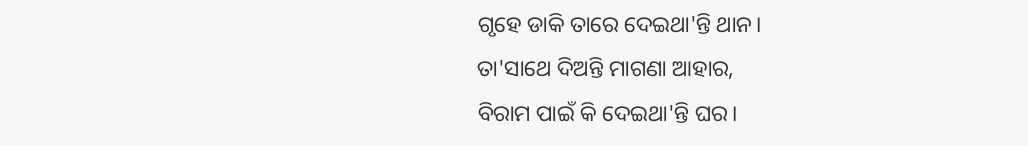ଗୃହେ ଡାକି ତାରେ ଦେଇଥା'ନ୍ତି ଥାନ।
ତା'ସାଥେ ଦିଅନ୍ତି ମାଗଣା ଆହାର,
ବିରାମ ପାଇଁ କି ଦେଇଥା'ନ୍ତି ଘର।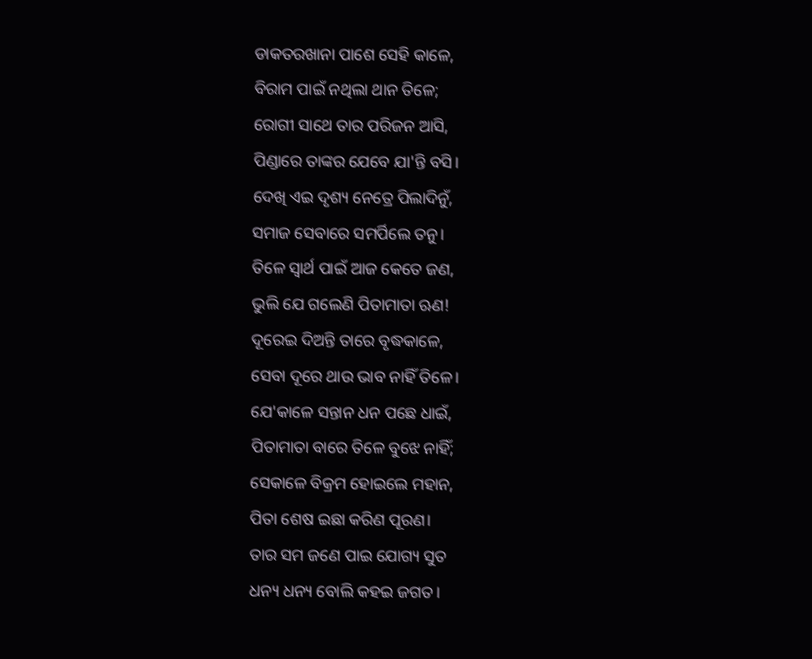ଡାକତରଖାନା ପାଶେ ସେହି କାଳେ,
ବିରାମ ପାଇଁ ନଥିଲା ଥାନ ତିଳେ;
ରୋଗୀ ସାଥେ ତାର ପରିଜନ ଆସି,
ପିଣ୍ଡାରେ ତାଙ୍କର ଯେବେ ଯା'ନ୍ତି ବସି।
ଦେଖି ଏଇ ଦୃଶ୍ୟ ନେତ୍ରେ ପିଲାଦିନୁଁ,
ସମାଜ ସେବାରେ ସମର୍ପିଲେ ତନୁ।
ତିଳେ ସ୍ୱାର୍ଥ ପାଇଁ ଆଜ କେତେ ଜଣ,
ଭୁଲି ଯେ ଗଲେଣି ପିତାମାତା ଋଣ!
ଦୂରେଇ ଦିଅନ୍ତି ତାରେ ବୃଦ୍ଧକାଳେ,
ସେବା ଦୂରେ ଥାଉ ଭାବ ନାହିଁ ତିଳେ।
ଯେ'କାଳେ ସନ୍ତାନ ଧନ ପଛେ ଧାଇଁ,
ପିତାମାତା ବାରେ ତିଳେ ବୁଝେ ନାହିଁ;
ସେକାଳେ ବିକ୍ରମ ହୋଇଲେ ମହାନ,
ପିତା ଶେଷ ଇଛା କରିଣ ପୂରଣ।
ତାର ସମ ଜଣେ ପାଇ ଯୋଗ୍ୟ ସୁତ
ଧନ୍ୟ ଧନ୍ୟ ବୋଲି କହଇ ଜଗତ।